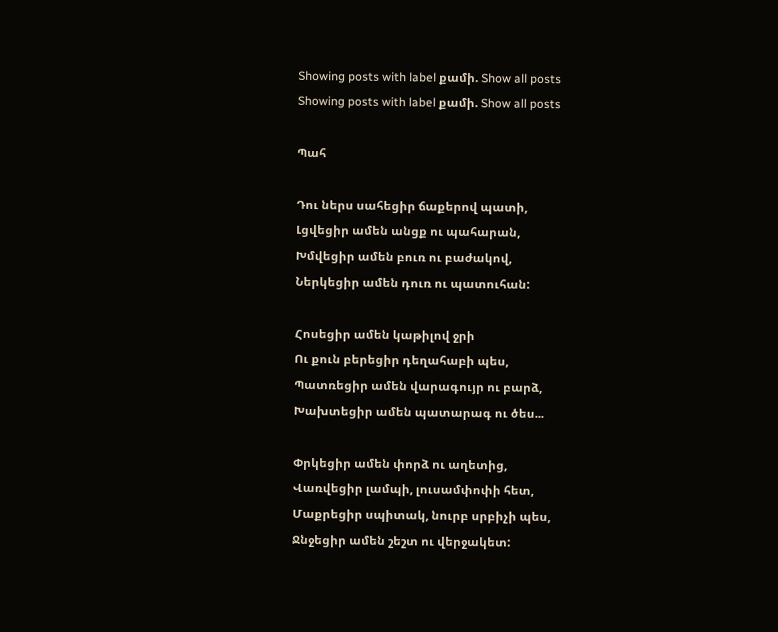Showing posts with label քամի. Show all posts
Showing posts with label քամի. Show all posts

Պահ

Դու ներս սահեցիր ճաքերով պատի,
Լցվեցիր ամեն անցք ու պահարան,
Խմվեցիր ամեն բուռ ու բաժակով,
Ներկեցիր ամեն դուռ ու պատուհան:

Հոսեցիր ամեն կաթիլով ջրի
Ու քուն բերեցիր դեղահաբի պես,
Պատռեցիր ամեն վարագույր ու բարձ,
Խախտեցիր ամեն պատարագ ու ծես...

Փրկեցիր ամեն փորձ ու աղետից,
Վառվեցիր լամպի, լուսամփոփի հետ,
Մաքրեցիր սպիտակ, նուրբ սրբիչի պես,
Ջնջեցիր ամեն շեշտ ու վերջակետ: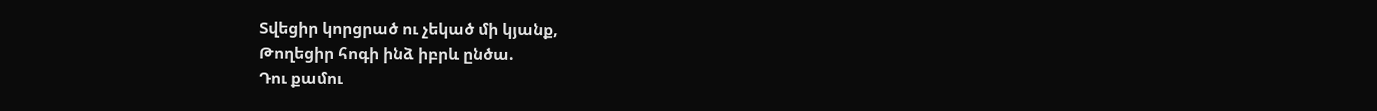Տվեցիր կորցրած ու չեկած մի կյանք,
Թողեցիր հոգի ինձ իբրև ընծա.
Դու քամու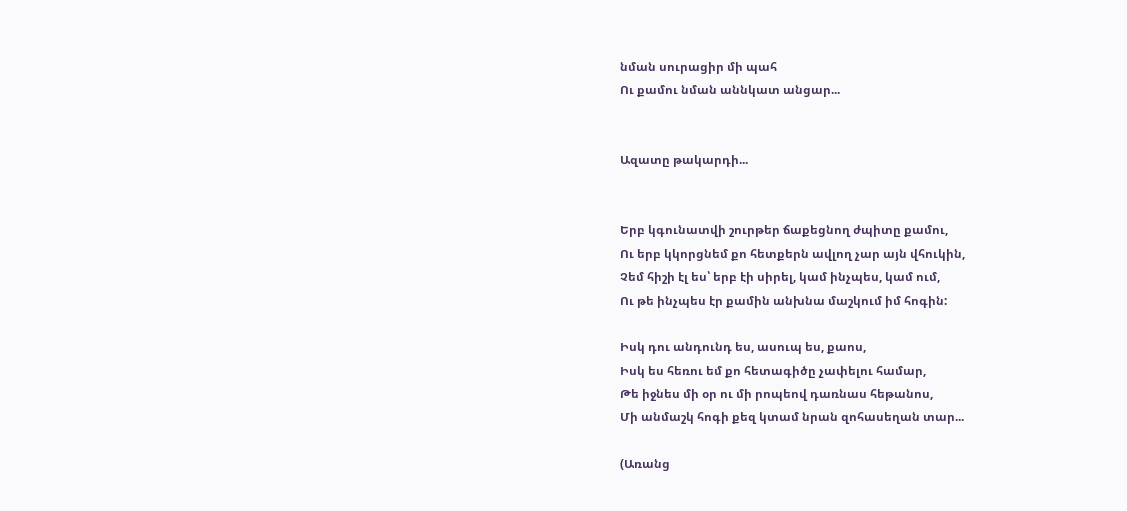նման սուրացիր մի պահ
Ու քամու նման աննկատ անցար...


Ազատը թակարդի...


Երբ կգունատվի շուրթեր ճաքեցնող ժպիտը քամու,
Ու երբ կկորցնեմ քո հետքերն ավլող չար այն վհուկին,
Չեմ հիշի էլ ես՝ երբ էի սիրել, կամ ինչպես, կամ ում,
Ու թե ինչպես էր քամին անխնա մաշկում իմ հոգին:

Իսկ դու անդունդ ես, ասուպ ես, քաոս,
Իսկ ես հեռու եմ քո հետագիծը չափելու համար,
Թե իջնես մի օր ու մի րոպեով դառնաս հեթանոս,
Մի անմաշկ հոգի քեզ կտամ նրան զոհասեղան տար...

(Առանց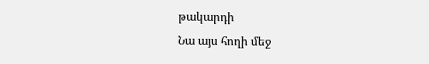թակարդի
Նա այս հողի մեջ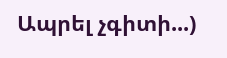Ապրել չգիտի...)